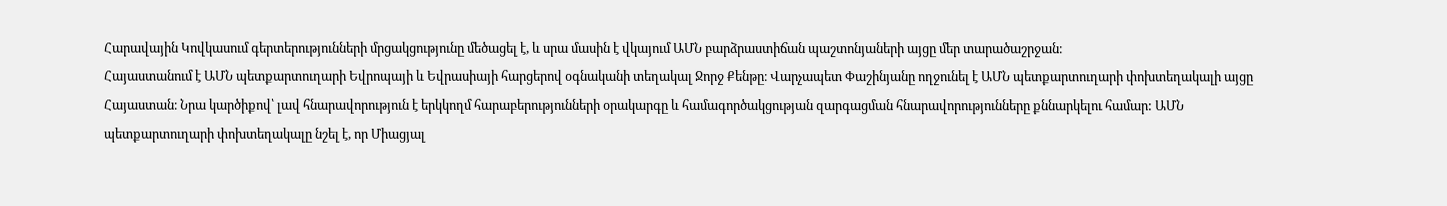Հարավային Կովկասում գերտերությունների մրցակցությունը մեծացել է, և սրա մասին է վկայում ԱՄՆ բարձրաստիճան պաշտոնյաների այցը մեր տարածաշրջան։
Հայաստանում է ԱՄՆ պետքարտուղարի Եվրոպայի և Եվրասիայի հարցերով օգնականի տեղակալ Ջորջ Քենթը։ Վարչապետ Փաշինյանը ողջունել է ԱՄՆ պետքարտուղարի փոխտեղակալի այցը Հայաստան։ Նրա կարծիքով՝ լավ հնարավորություն է երկկողմ հարաբերությունների օրակարգը և համագործակցության զարգացման հնարավորությունները քննարկելու համար: ԱՄՆ պետքարտուղարի փոխտեղակալը նշել է, որ Միացյալ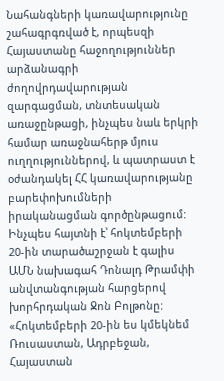Նահանգների կառավարությունը շահագրգռված է, որպեսզի Հայաստանը հաջողություններ արձանագրի ժողովրդավարության զարգացման, տնտեսական առաջընթացի, ինչպես նաև երկրի համար առաջնահերթ մյուս ուղղություններով, և պատրաստ է օժանդակել ՀՀ կառավարությանը բարեփոխումների իրականացման գործընթացում:
Ինչպես հայտնի է՝ հոկտեմբերի 20-ին տարածաշրջան է գալիս ԱՄՆ նախագահ Դոնալդ Թրամփի անվտանգության հարցերով խորհրդական Ջոն Բոլթոնը: «Հոկտեմբերի 20-ին ես կմեկնեմ Ռուսաստան, Ադրբեջան, Հայաստան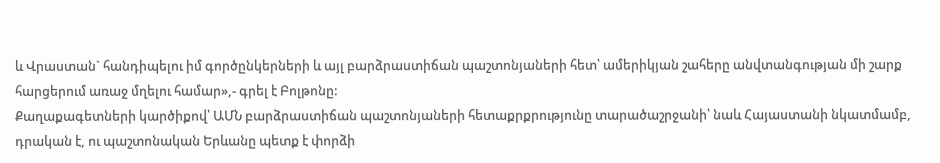և Վրաստան` հանդիպելու իմ գործընկերների և այլ բարձրաստիճան պաշտոնյաների հետ՝ ամերիկյան շահերը անվտանգության մի շարք հարցերում առաջ մղելու համար»,- գրել է Բոլթոնը:
Քաղաքագետների կարծիքով՝ ԱՄՆ բարձրաստիճան պաշտոնյաների հետաքրքրությունը տարածաշրջանի՝ նաև Հայաստանի նկատմամբ, դրական է, ու պաշտոնական Երևանը պետք է փորձի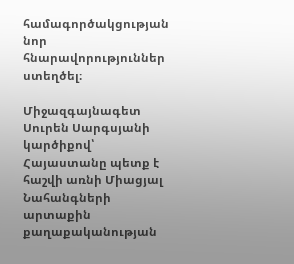համագործակցության նոր հնարավորություններ ստեղծել։

Միջազգայնագետ Սուրեն Սարգսյանի կարծիքով՝ Հայաստանը պետք է հաշվի առնի Միացյալ Նահանգների արտաքին քաղաքականության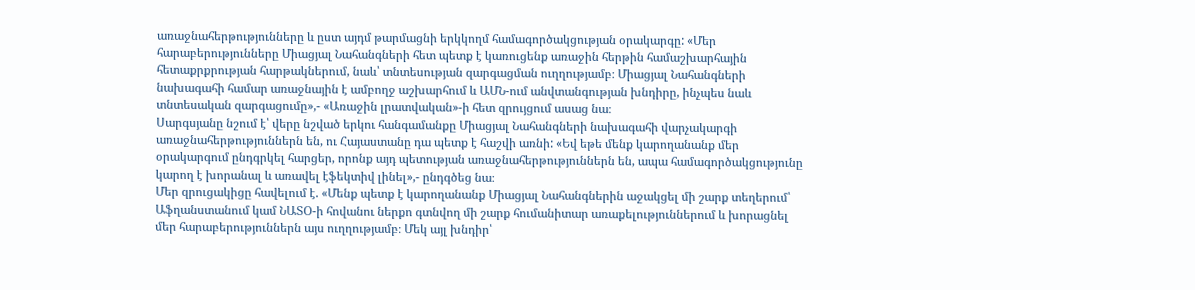առաջնահերթությունները և ըստ այդմ թարմացնի երկկողմ համագործակցության օրակարգը: «Մեր հարաբերությունները Միացյալ Նահանգների հետ պետք է կառուցենք առաջին հերթին համաշխարհային հետաքրքրության հարթակներում, նաև՝ տնտեսության զարգացման ուղղությամբ։ Միացյալ Նահանգների նախագահի համար առաջնային է ամբողջ աշխարհում և ԱՄՆ-ում անվտանգության խնդիրը, ինչպես նաև տնտեսական զարգացումը»,- «Առաջին լրատվական»-ի հետ զրույցում ասաց նա։
Սարգսյանը նշում է՝ վերը նշված երկու հանգամանքը Միացյալ Նահանգների նախագահի վարչակարգի առաջնահերթություններն են, ու Հայաստանը դա պետք է հաշվի առնի: «Եվ եթե մենք կարողանանք մեր օրակարգում ընդգրկել հարցեր, որոնք այդ պետության առաջնահերթություններն են, ապա համագործակցությունը կարող է խորանալ և առավել էֆեկտիվ լինել»,- ընդգծեց նա։
Մեր զրուցակիցը հավելում է. «Մենք պետք է կարողանանք Միացյալ Նահանգներին աջակցել մի շարք տեղերում՝ Աֆղանստանում կամ ՆԱՏՕ-ի հովանու ներքո գտնվող մի շարք հումանիտար առաքելություններում և խորացնել մեր հարաբերություններն այս ուղղությամբ։ Մեկ այլ խնդիր՝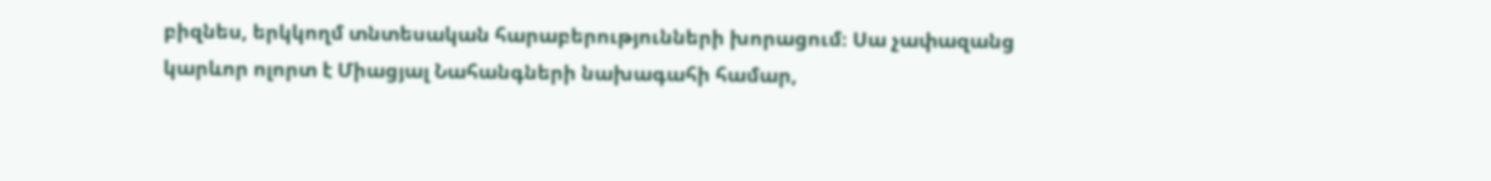բիզնես, երկկողմ տնտեսական հարաբերությունների խորացում։ Սա չափազանց կարևոր ոլորտ է Միացյալ Նահանգների նախագահի համար,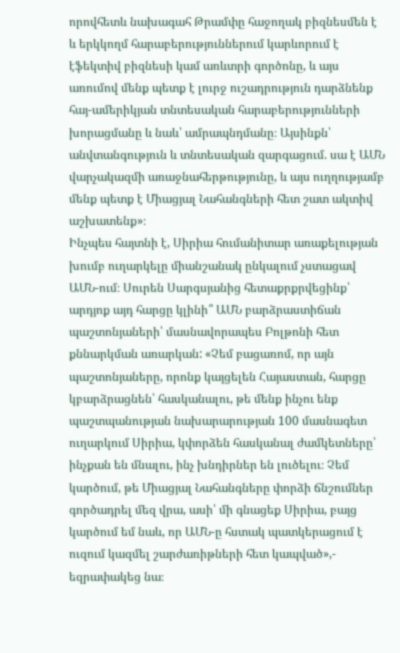որովհետև նախագահ Թրամփը հաջողակ բիզնեսմեն է և երկկողմ հարաբերություններում կարևորում է էֆեկտիվ բիզնեսի կամ առևտրի գործոնը, և այս առումով մենք պետք է լուրջ ուշադրություն դարձնենք հայ-ամերիկյան տնտեսական հարաբերությունների խորացմանը և նաև՝ ամրապնդմանը։ Այսինքն՝ անվտանգություն և տնտեսական զարգացում. սա է ԱՄՆ վարչակազմի առաջնահերթությունը, և այս ուղղությամբ մենք պետք է Միացյալ Նահանգների հետ շատ ակտիվ աշխատենք»։
Ինչպես հայտնի է, Սիրիա հումանիտար առաքելության խումբ ուղարկելը միանշանակ ընկալում չստացավ ԱՄՆ-ում։ Սուրեն Սարգսյանից հետաքրքրվեցինք՝ արդյոք այդ հարցը կլինի՞ ԱՄՆ բարձրաստիճան պաշտոնյաների՝ մասնավորապես Բոլթոնի հետ քննարկման առարկան: «Չեմ բացառոմ, որ այն պաշտոնյաները, որոնք կայցելեն Հայաստան, հարցը կբարձրացնեն՝ հասկանալու, թե մենք ինչու ենք պաշտպանության նախարարության 100 մասնագետ ուղարկում Սիրիա, կփորձեն հասկանալ ժամկետները՝ ինչքան են մնալու, ինչ խնդիրներ են լուծելու։ Չեմ կարծում, թե Միացյալ Նահանգները փորձի ճնշումներ գործադրել մեզ վրա, ասի՝ մի գնացեք Սիրիա, բայց կարծում եմ նաև, որ ԱՄՆ-ը հստակ պատկերացում է ուզում կազմել շարժառիթների հետ կապված»,- եզրափակեց նա։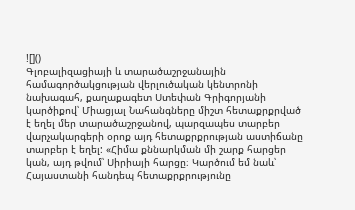![]()
Գլոբալիզացիայի և տարածաշրջանային համագործակցության վերլուծական կենտրոնի նախագահ, քաղաքագետ Ստեփան Գրիգորյանի կարծիքով՝ Միացյալ Նահանգները միշտ հետաքրքրված է եղել մեր տարածաշրջանով, պարզապես տարբեր վարչակարգերի օրոք այդ հետաքրքրության աստիճանը տարբեր է եղել: «Հիմա քննարկման մի շարք հարցեր կան, այդ թվում՝ Սիրիայի հարցը։ Կարծում եմ նաև՝ Հայաստանի հանդեպ հետաքրքրությունը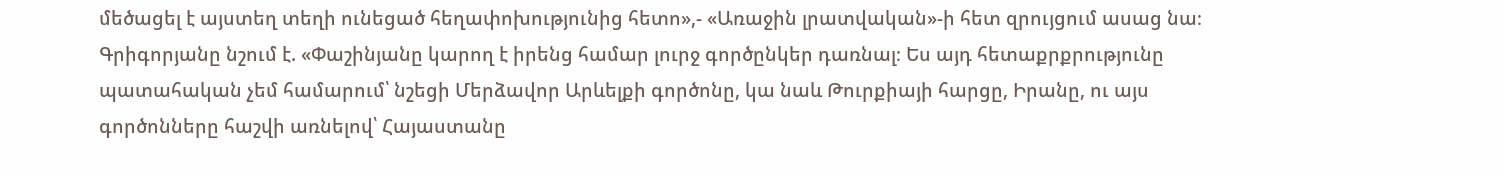մեծացել է այստեղ տեղի ունեցած հեղափոխությունից հետո»,- «Առաջին լրատվական»-ի հետ զրույցում ասաց նա։
Գրիգորյանը նշում է. «Փաշինյանը կարող է իրենց համար լուրջ գործընկեր դառնալ։ Ես այդ հետաքրքրությունը պատահական չեմ համարում՝ նշեցի Մերձավոր Արևելքի գործոնը, կա նաև Թուրքիայի հարցը, Իրանը, ու այս գործոնները հաշվի առնելով՝ Հայաստանը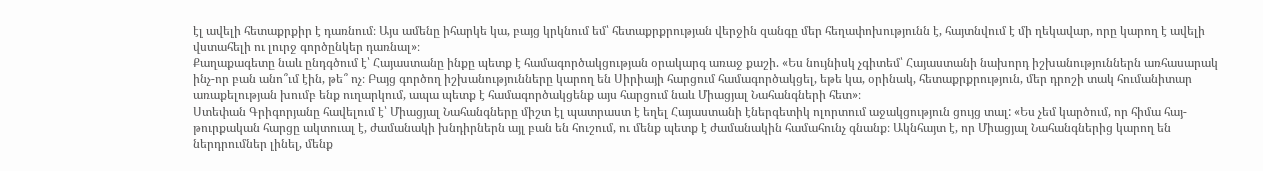էլ ավելի հետաքրքիր է դառնում։ Այս ամենը իհարկե կա, բայց կրկնում եմ՝ հետաքրքրության վերջին զանգը մեր հեղափոխությունն է, հայտնվում է մի ղեկավար, որը կարող է ավելի վստահելի ու լուրջ գործընկեր դառնալ»։
Քաղաքագետը նաև ընդգծում է՝ Հայաստանը ինքը պետք է համագործակցության օրակարգ առաջ քաշի. «Ես նույնիսկ չգիտեմ՝ Հայաստանի նախորդ իշխանություններն առհասարակ ինչ-որ բան անո՞ւմ էին, թե՞ ոչ։ Բայց գործող իշխանությունները կարող են Սիրիայի հարցում համագործակցել, եթե կա, օրինակ, հետաքրքրություն, մեր դրոշի տակ հումանիտար առաքելության խումբ ենք ուղարկում, ապա պետք է համագործակցենք այս հարցում նաև Միացյալ Նահանգների հետ»։
Ստեփան Գրիգորյանը հավելում է՝ Միացյալ Նահանգները միշտ էլ պատրաստ է եղել Հայաստանի էներգետիկ ոլորտում աջակցություն ցույց տալ: «Ես չեմ կարծում, որ հիմա հայ-թուրքական հարցը ակտուալ է, ժամանակի խնդիրներն այլ բան են հուշում, ու մենք պետք է ժամանակին համահունչ գնանք։ Ակնհայտ է, որ Միացյալ Նահանգներից կարող են ներդրումներ լինել, մենք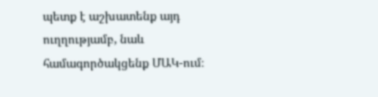պետք է աշխատենք այդ ուղղությամբ, նաև համագործակցենք ՄԱԿ-ում։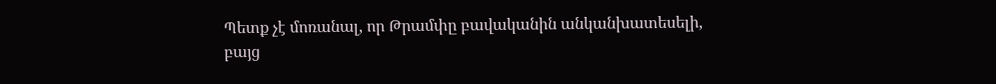Պետք չէ մոռանալ, որ Թրամփը բավականին անկանխատեսելի, բայց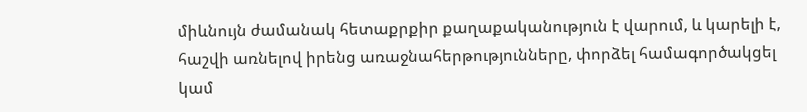միևնույն ժամանակ հետաքրքիր քաղաքականություն է վարում, և կարելի է, հաշվի առնելով իրենց առաջնահերթությունները, փորձել համագործակցել կամ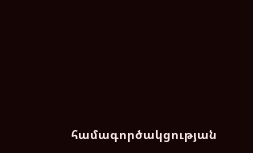համագործակցության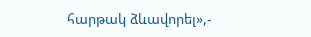հարթակ ձևավորել»,-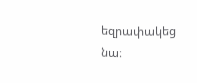եզրափակեց նա։